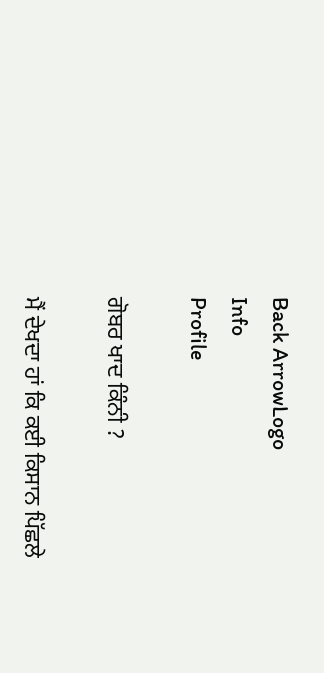Back ArrowLogo
Info
Profile

ਗੋਬਰ ਖਾਦ ਕਿੰਨੀ ?

ਮੈਂ ਦੇਖਦਾ ਹਾਂ ਕਿ ਕਈ ਕਿਸਾਨ ਪਿੱਛਲੇ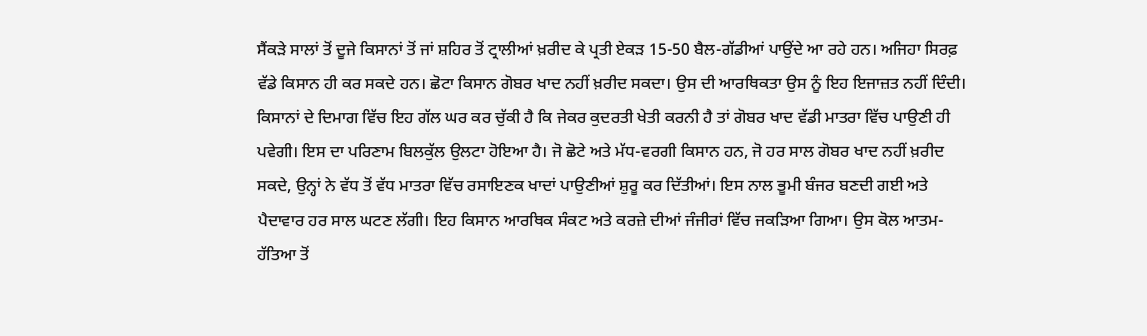ਸੈਂਕੜੇ ਸਾਲਾਂ ਤੋਂ ਦੂਜੇ ਕਿਸਾਨਾਂ ਤੋਂ ਜਾਂ ਸ਼ਹਿਰ ਤੋਂ ਟ੍ਰਾਲੀਆਂ ਖ਼ਰੀਦ ਕੇ ਪ੍ਰਤੀ ਏਕੜ 15-50 ਬੈਲ-ਗੱਡੀਆਂ ਪਾਉਂਦੇ ਆ ਰਹੇ ਹਨ। ਅਜਿਹਾ ਸਿਰਫ਼ ਵੱਡੇ ਕਿਸਾਨ ਹੀ ਕਰ ਸਕਦੇ ਹਨ। ਛੋਟਾ ਕਿਸਾਨ ਗੋਬਰ ਖਾਦ ਨਹੀਂ ਖ਼ਰੀਦ ਸਕਦਾ। ਉਸ ਦੀ ਆਰਥਿਕਤਾ ਉਸ ਨੂੰ ਇਹ ਇਜਾਜ਼ਤ ਨਹੀਂ ਦਿੰਦੀ। ਕਿਸਾਨਾਂ ਦੇ ਦਿਮਾਗ ਵਿੱਚ ਇਹ ਗੱਲ ਘਰ ਕਰ ਚੁੱਕੀ ਹੈ ਕਿ ਜੇਕਰ ਕੁਦਰਤੀ ਖੇਤੀ ਕਰਨੀ ਹੈ ਤਾਂ ਗੋਬਰ ਖਾਦ ਵੱਡੀ ਮਾਤਰਾ ਵਿੱਚ ਪਾਉਣੀ ਹੀ ਪਵੇਗੀ। ਇਸ ਦਾ ਪਰਿਣਾਮ ਬਿਲਕੁੱਲ ਉਲਟਾ ਹੋਇਆ ਹੈ। ਜੋ ਛੋਟੇ ਅਤੇ ਮੱਧ-ਵਰਗੀ ਕਿਸਾਨ ਹਨ, ਜੋ ਹਰ ਸਾਲ ਗੋਬਰ ਖਾਦ ਨਹੀਂ ਖ਼ਰੀਦ ਸਕਦੇ, ਉਨ੍ਹਾਂ ਨੇ ਵੱਧ ਤੋਂ ਵੱਧ ਮਾਤਰਾ ਵਿੱਚ ਰਸਾਇਣਕ ਖਾਦਾਂ ਪਾਉਣੀਆਂ ਸ਼ੁਰੂ ਕਰ ਦਿੱਤੀਆਂ। ਇਸ ਨਾਲ ਭੂਮੀ ਬੰਜਰ ਬਣਦੀ ਗਈ ਅਤੇ ਪੈਦਾਵਾਰ ਹਰ ਸਾਲ ਘਟਣ ਲੱਗੀ। ਇਹ ਕਿਸਾਨ ਆਰਥਿਕ ਸੰਕਟ ਅਤੇ ਕਰਜ਼ੇ ਦੀਆਂ ਜੰਜੀਰਾਂ ਵਿੱਚ ਜਕੜਿਆ ਗਿਆ। ਉਸ ਕੋਲ ਆਤਮ-ਹੱਤਿਆ ਤੋਂ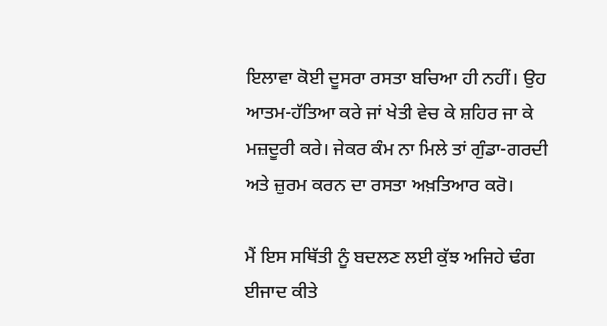ਇਲਾਵਾ ਕੋਈ ਦੂਸਰਾ ਰਸਤਾ ਬਚਿਆ ਹੀ ਨਹੀਂ। ਉਹ ਆਤਮ-ਹੱਤਿਆ ਕਰੇ ਜਾਂ ਖੇਤੀ ਵੇਚ ਕੇ ਸ਼ਹਿਰ ਜਾ ਕੇ ਮਜ਼ਦੂਰੀ ਕਰੇ। ਜੇਕਰ ਕੰਮ ਨਾ ਮਿਲੇ ਤਾਂ ਗੁੰਡਾ-ਗਰਦੀ ਅਤੇ ਜ਼ੁਰਮ ਕਰਨ ਦਾ ਰਸਤਾ ਅਖ਼ਤਿਆਰ ਕਰੋ।

ਮੈਂ ਇਸ ਸਥਿੱਤੀ ਨੂੰ ਬਦਲਣ ਲਈ ਕੁੱਝ ਅਜਿਹੇ ਢੰਗ ਈਜਾਦ ਕੀਤੇ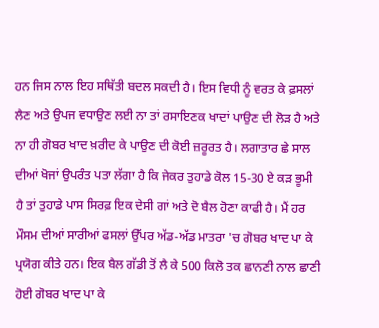ਹਨ ਜਿਸ ਨਾਲ ਇਹ ਸਥਿੱਤੀ ਬਦਲ ਸਕਦੀ ਹੈ। ਇਸ ਵਿਧੀ ਨੂੰ ਵਰਤ ਕੇ ਫ਼ਸਲਾਂ ਲੈਣ ਅਤੇ ਉਪਜ ਵਧਾਉਣ ਲਈ ਨਾ ਤਾਂ ਰਸਾਇਣਕ ਖਾਦਾਂ ਪਾਉਣ ਦੀ ਲੋੜ ਹੈ ਅਤੇ ਨਾ ਹੀ ਗੋਬਰ ਖਾਦ ਖ਼ਰੀਦ ਕੇ ਪਾਉਣ ਦੀ ਕੋਈ ਜ਼ਰੂਰਤ ਹੈ। ਲਗਾਤਾਰ ਛੇ ਸਾਲ ਦੀਆਂ ਖੋਜਾਂ ਉਪਰੰਤ ਪਤਾ ਲੱਗਾ ਹੈ ਕਿ ਜੇਕਰ ਤੁਹਾਡੇ ਕੋਲ 15-30 ਏ ਕੜ ਭੂਮੀ ਹੈ ਤਾਂ ਤੁਹਾਡੇ ਪਾਸ ਸਿਰਫ਼ ਇਕ ਦੇਸੀ ਗਾਂ ਅਤੇ ਦੋ ਬੈਲ ਹੋਣਾ ਕਾਫੀ ਹੈ। ਮੈਂ ਹਰ ਮੌਸਮ ਦੀਆਂ ਸਾਰੀਆਂ ਫਸਲਾਂ ਉੱਪਰ ਅੱਡ-ਅੱਡ ਮਾਤਰਾ 'ਚ ਗੋਬਰ ਖਾਦ ਪਾ ਕੇ ਪ੍ਰਯੋਗ ਕੀਤੇ ਹਨ। ਇਕ ਬੈਲ ਗੱਡੀ ਤੋਂ ਲੈ ਕੇ 500 ਕਿਲੋ ਤਕ ਛਾਨਣੀ ਨਾਲ ਛਾਣੀ ਹੋਈ ਗੋਬਰ ਖਾਦ ਪਾ ਕੇ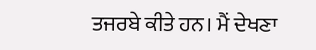ਤਜਰਬੇ ਕੀਤੇ ਹਨ। ਮੈਂ ਦੇਖਣਾ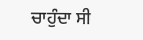ਚਾਹੁੰਦਾ ਸੀ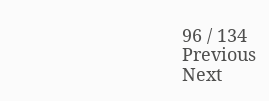96 / 134
Previous
Next